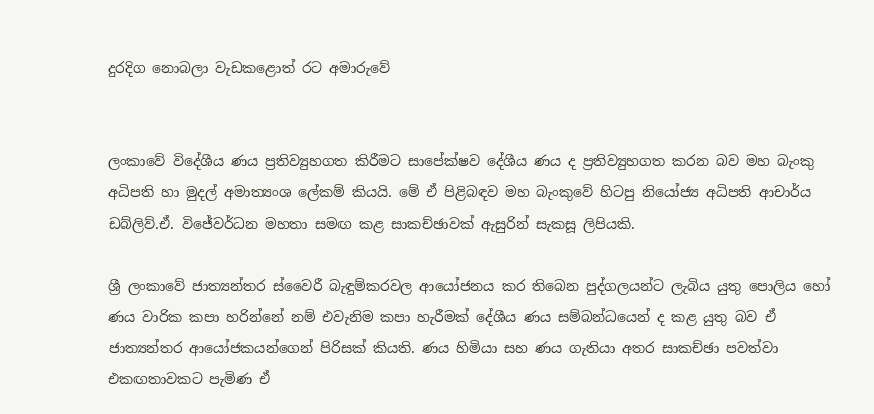දුරදිග නොබලා වැඩකළොත් රට අමාරුවේ


ලංකාවේ විදේශීය ණය ප්‍රතිව්‍යුහගත කිරීමට සාපේක්ෂව දේශීය ණය ද ප්‍රතිව්‍යුහගත කරන බව මහ බැංකු අධිපති හා මුදල් අමාත්‍යංශ ලේකම් කියයි. මේ ඒ පිළිබඳව මහ බැංකුවේ හිටපු නියෝජ්‍ය අධිපති ආචාර්ය ඩබ්ලිව්.ඒ. විජේවර්ධන මහතා සමඟ කළ සාකච්ඡාවක් ඇසුරින් සැකසූ ලිපියකි.

ශ්‍රී ලංකාවේ ජාත්‍යන්තර ස්වෛරී බැඳුම්කරවල ආයෝජනය කර තිබෙන පුද්ගලයන්ට ලැබිය යුතු පොලිය හෝ ණය වාරික කපා හරින්නේ නම් එවැනිම කපා හැරීමක් දේශීය ණය සම්බන්ධයෙන් ද කළ යුතු බව ඒ ජාත්‍යන්තර ආයෝජකයන්ගෙන් පිරිසක් කියති. ණය හිමියා සහ ණය ගැතියා අතර සාකච්ඡා පවත්වා එකඟතාවකට පැමිණ ඒ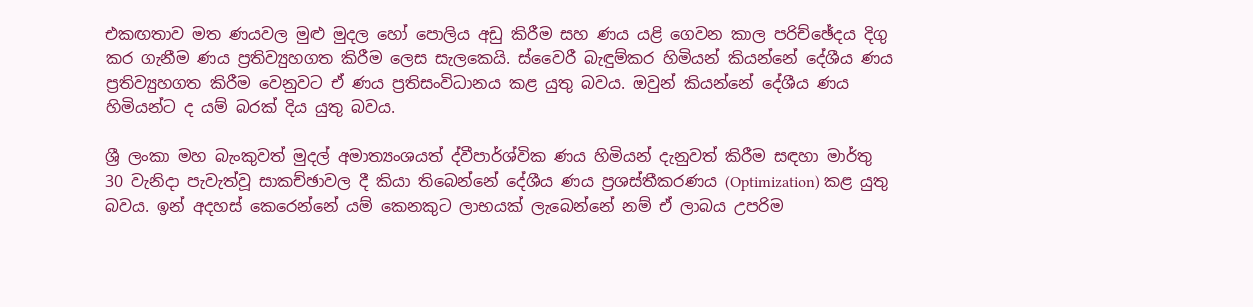එකඟතාව මත ණයවල මුළු මුදල හෝ පොලිය අඩු කිරීම සහ ණය යළි ගෙවන කාල පරිච්ඡේදය දිගු කර ගැනීම ණය ප්‍රතිව්‍යුහගත කිරීම ලෙස සැලකෙයි. ස්වෛරී බැඳුම්කර හිමියන් කියන්නේ දේශීය ණය ප්‍රතිව්‍යුහගත කිරීම වෙනුවට ඒ ණය ප්‍රතිසංවිධානය කළ යුතු බවය. ඔවුන් කියන්නේ දේශීය ණය හිමියන්ට ද යම් බරක් දිය යුතු බවය.

ශ්‍රී ලංකා මහ බැංකුවත් මුදල් අමාත්‍යංශයත් ද්වීපාර්ශ්වික ණය හිමියන් දැනුවත් කිරීම සඳහා මාර්තු 30 වැනිදා පැවැත්වූ සාකච්ඡාවල දී කියා තිබෙන්නේ දේශීය ණය ප්‍රශස්තීකරණය (Optimization) කළ යුතු බවය. ඉන් අදහස් කෙරෙන්නේ යම් කෙනකුට ලාභයක් ලැබෙන්නේ නම් ඒ ලාබය උපරිම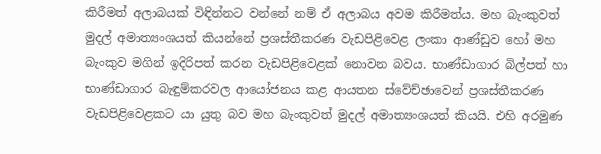කිරීමත් අලාබයක් විඳින්නට වන්නේ නම් ඒ අලාබය අවම කිරීමත්ය. මහ බැංකුවත් මුදල් අමාත්‍යංශයත් කියන්නේ ප්‍රශස්තීකරණ වැඩපිළිවෙළ ලංකා ආණ්ඩුව හෝ මහ බැංකුව මගින් ඉදිරිපත් කරන වැඩපිළිවෙළක් නොවන බවය. භාණ්ඩාගාර බිල්පත් හා භාණ්ඩාගාර බැඳුම්කරවල ආයෝජනය කළ ආයතන ස්වේච්ඡාවෙන් ප්‍රශස්තීකරණ වැඩපිළිවෙළකට යා යුතු බව මහ බැංකුවත් මුදල් අමාත්‍යංශයත් කියයි. එහි අරමුණ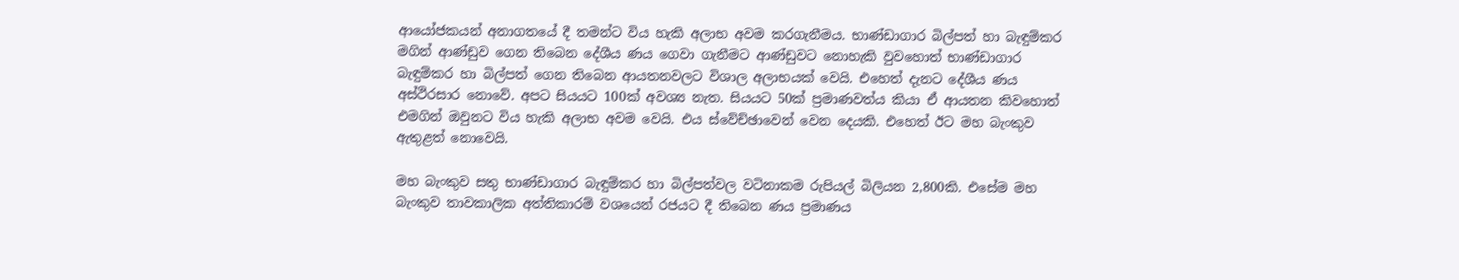ආයෝජකයන් අනාගතයේ දී තමන්ට විය හැකි අලාභ අවම කරගැනීමය. භාණ්ඩාගාර බිල්පත් හා බැඳුම්කර මගින් ආණ්ඩුව ගෙන තිබෙන දේශීය ණය ගෙවා ගැනීමට ආණ්ඩුවට නොහැකි වුවහොත් භාණ්ඩාගාර බැඳුම්කර හා බිල්පත් ගෙන තිබෙන ආයතනවලට විශාල අලාභයක් වෙයි. එහෙත් දැනට දේශීය ණය අස්ථිරසාර නොවේ. අපට සියයට 100ක් අවශ්‍ය නැත. සියයට 50ක් ප්‍රමාණවත්ය කියා ඒ ආයතන කිවහොත් එමගින් ඔවුනට විය හැකි අලාභ අවම වෙයි. එය ස්වේච්ඡාවෙන් වෙන දෙයකි. එහෙත් ඊට මහ බැංකුව ඇතුළත් නොවෙයි.

මහ බැංකුව සතු භාණ්ඩාගාර බැඳුම්කර හා බිල්පත්වල වටිනාකම රුපියල් බිලියන 2,800කි. එසේම මහ බැංකුව තාවකාලික අත්තිකාරම් වශයෙන් රජයට දී තිබෙන ණය ප්‍රමාණය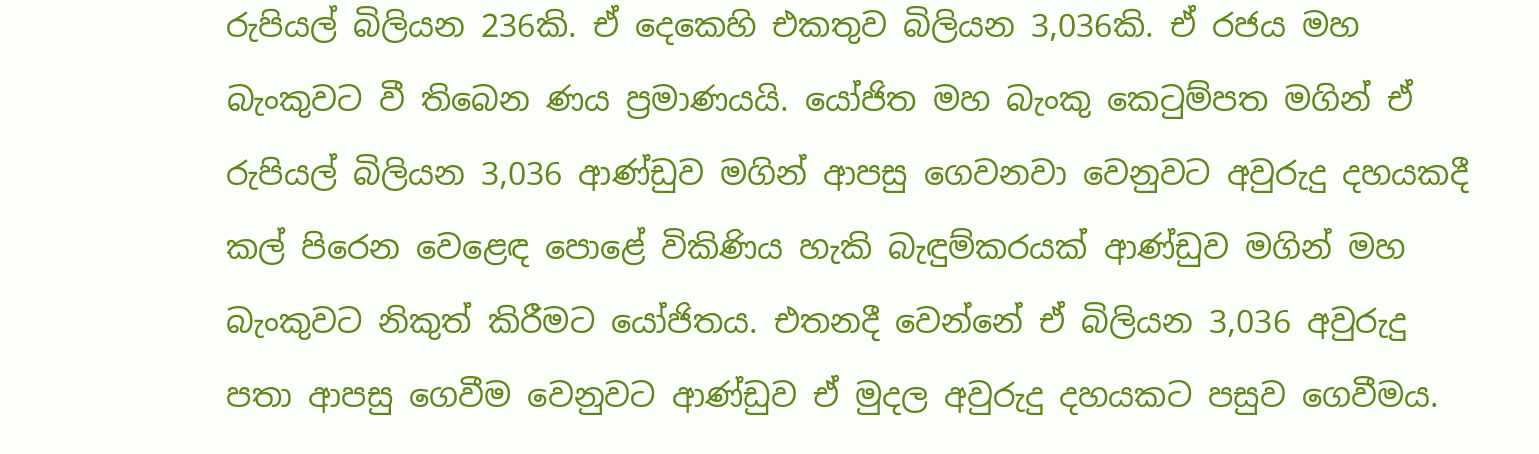රුපියල් බිලියන 236කි. ඒ දෙකෙහි එකතුව බිලියන 3,036කි. ඒ රජය මහ බැංකුවට වී තිබෙන ණය ප්‍රමාණයයි. යෝජිත මහ බැංකු කෙටුම්පත මගින් ඒ රුපියල් බිලියන 3,036 ආණ්ඩුව මගින් ආපසු ගෙවනවා වෙනුවට අවුරුදු දහයකදී කල් පිරෙන වෙළෙඳ පොළේ විකිණිය හැකි බැඳුම්කරයක් ආණ්ඩුව මගින් මහ බැංකුවට නිකුත් කිරීමට යෝජිතය. එතනදී වෙන්නේ ඒ බිලියන 3,036 අවුරුදු පතා ආපසු ගෙවීම වෙනුවට ආණ්ඩුව ඒ මුදල අවුරුදු දහයකට පසුව ගෙවීමය.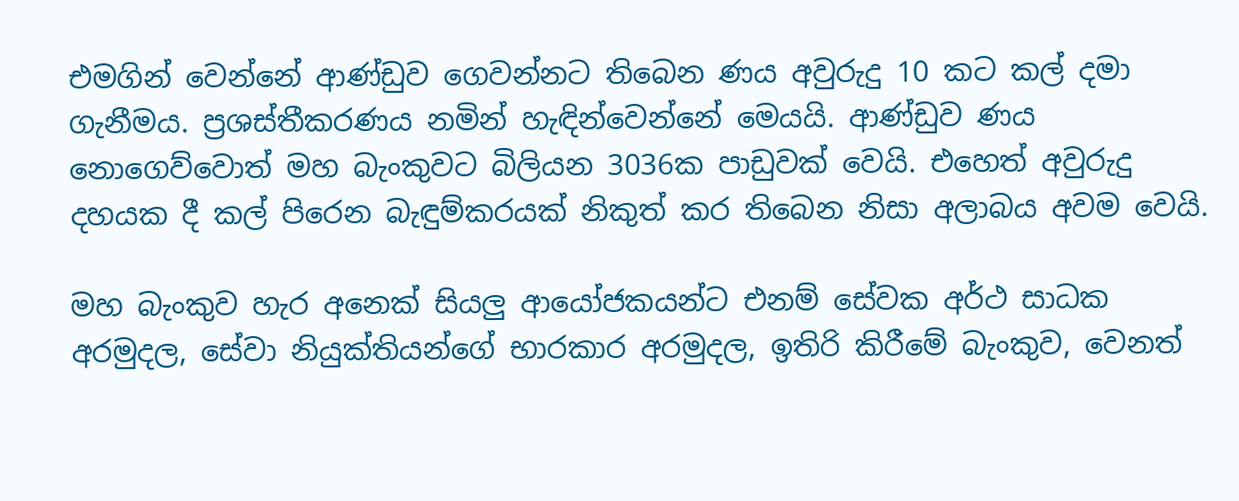එමගින් වෙන්නේ ආණ්ඩුව ගෙවන්නට තිබෙන ණය අවුරුදු 10 කට කල් දමා ගැනීමය. ප්‍රශස්තීකරණය නමින් හැඳින්වෙන්නේ මෙයයි. ආණ්ඩුව ණය නොගෙව්වොත් මහ බැංකුවට බිලියන 3036ක පාඩුවක් වෙයි. එහෙත් අවුරුදු දහයක දී කල් පිරෙන බැඳුම්කරයක් නිකුත් කර තිබෙන නිසා අලාබය අවම වෙයි.

මහ බැංකුව හැර අනෙක් සියලු ආයෝජකයන්ට එනම් සේවක අර්ථ සාධක අරමුදල, සේවා නියුක්තියන්ගේ භාරකාර අරමුදල, ඉතිරි කිරීමේ බැංකුව, වෙනත්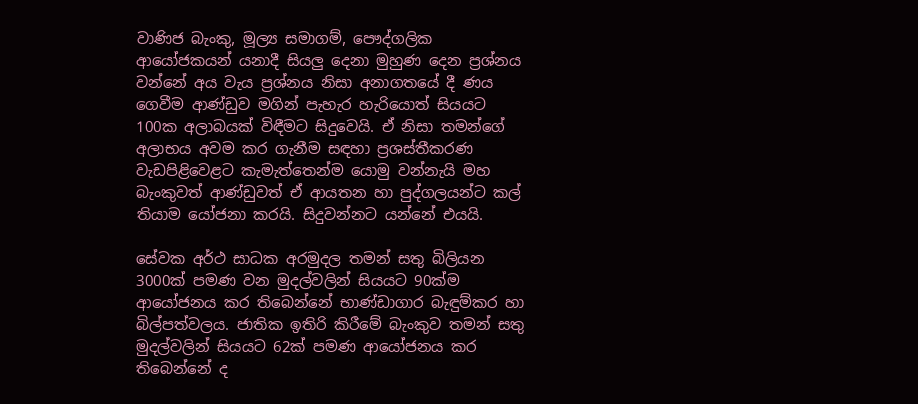වාණිජ බැංකු, මූල්‍ය සමාගම්, පෞද්ගලික ආයෝජකයන් යනාදී සියලු දෙනා මුහුණ දෙන ප්‍රශ්නය වන්නේ අය වැය ප්‍රශ්නය නිසා අනාගතයේ දී ණය ගෙවීම ආණ්ඩුව මගින් පැහැර හැරියොත් සියයට 100ක අලාබයක් විඳීමට සිදුවෙයි. ඒ නිසා තමන්ගේ අලාභය අවම කර ගැනීම සඳහා ප්‍රශස්තීකරණ වැඩපිළිවෙළට කැමැත්තෙන්ම යොමු වන්නැයි මහ බැංකුවත් ආණ්ඩුවත් ඒ ආයතන හා පුද්ගලයන්ට කල් තියාම යෝජනා කරයි. සිදුවන්නට යන්නේ එයයි.

සේවක අර්ථ සාධක අරමුදල තමන් සතු බිලියන 3000ක් පමණ වන මුදල්වලින් සියයට 90ක්ම ආයෝජනය කර තිබෙන්නේ භාණ්ඩාගාර බැඳුම්කර හා බිල්පත්වලය. ජාතික ඉතිරි කිරීමේ බැංකුව තමන් සතු මුදල්වලින් සියයට 62ක් පමණ ආයෝජනය කර තිබෙන්නේ ද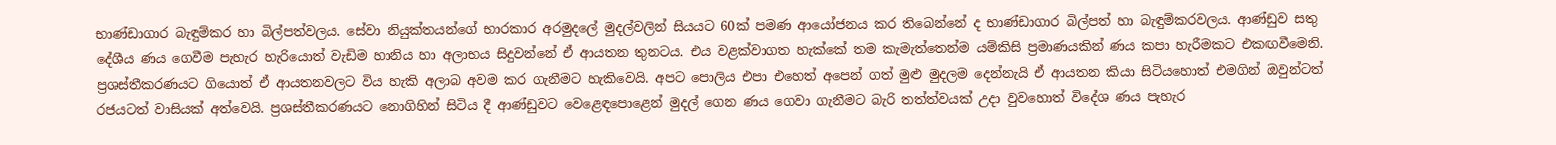භාණ්ඩාගාර බැඳුම්කර හා බිල්පත්වලය. සේවා නියුක්තයන්ගේ භාරකාර අරමුදලේ මුදල්වලින් සියයට 60ක් පමණ ආයෝජනය කර තිබෙන්නේ ද භාණ්ඩාගාර බිල්පත් හා බැඳුම්කරවලය. ආණ්ඩුව සතු දේශීය ණය ගෙවීම පැහැර හැරියොත් වැඩිම හානිය හා අලාභය සිදුවන්නේ ඒ ආයතන තුනටය. එය වළක්වාගත හැක්කේ තම කැමැත්තෙන්ම යම්කිසි ප්‍රමාණයකින් ණය කපා හැරීමකට එකඟවීමෙනි. ප්‍රශස්තීකරණයට ගියොත් ඒ ආයතනවලට විය හැකි අලාබ අවම කර ගැනීමට හැකිවෙයි. අපට පොලිය එපා එහෙත් අපෙන් ගත් මුළු මුදලම දෙන්නැයි ඒ ආයතන කියා සිටියහොත් එමගින් ඔවුන්ටත් රජයටත් වාසියක් අත්වෙයි. ප්‍රශස්තීකරණයට නොගිහින් සිටිය දී ආණ්ඩුවට වෙළෙඳපොළෙන් මුදල් ගෙන ණය ගෙවා ගැනීමට බැරි තත්ත්වයක් උදා වුවහොත් විදේශ ණය පැහැර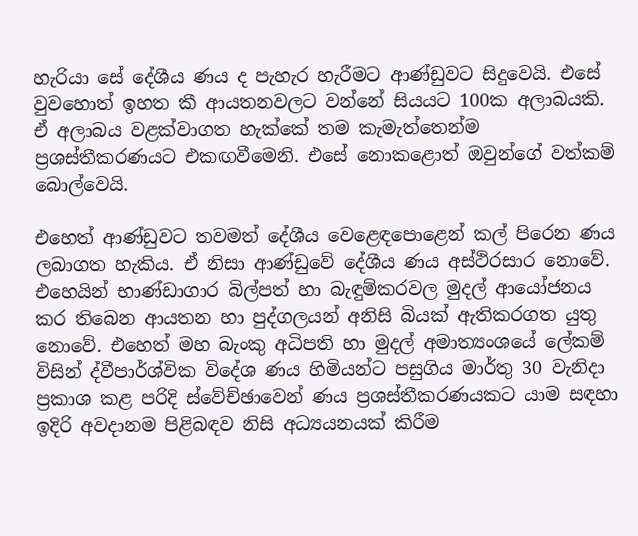හැරියා සේ දේශීය ණය ද පැහැර හැරීමට ආණ්ඩුවට සිදුවෙයි. එසේ වුවහොත් ඉහත කී ආයතනවලට වන්නේ සියයට 100ක අලාබයකි. ඒ අලාබය වළක්වාගත හැක්කේ තම කැමැත්තෙන්ම ප්‍රශස්තීකරණයට එකඟවීමෙනි. එසේ නොකළොත් ඔවුන්ගේ වත්කම් බොල්වෙයි.

එහෙත් ආණ්ඩුවට තවමත් දේශීය වෙළෙඳපොළෙන් කල් පිරෙන ණය ලබාගත හැකිය. ඒ නිසා ආණ්ඩුවේ දේශීය ණය අස්ථිරසාර නොවේ. එහෙයින් භාණ්ඩාගාර බිල්පත් හා බැඳුම්කරවල මුදල් ආයෝජනය කර තිබෙන ආයතන හා පුද්ගලයන් අනිසි බියක් ඇතිකරගත යුතු නොවේ. එහෙත් මහ බැංකු අධිපති හා මුදල් අමාත්‍යංශයේ ලේකම් විසින් ද්වීපාර්ශ්වික විදේශ ණය හිමියන්ට පසුගිය මාර්තු 30 වැනිදා ප්‍රකාශ කළ පරිදි ස්වේච්ඡාවෙන් ණය ප්‍රශස්තීකරණයකට යාම සඳහා ඉදිරි අවදානම පිළිබඳව නිසි අධ්‍යයනයක් කිරීම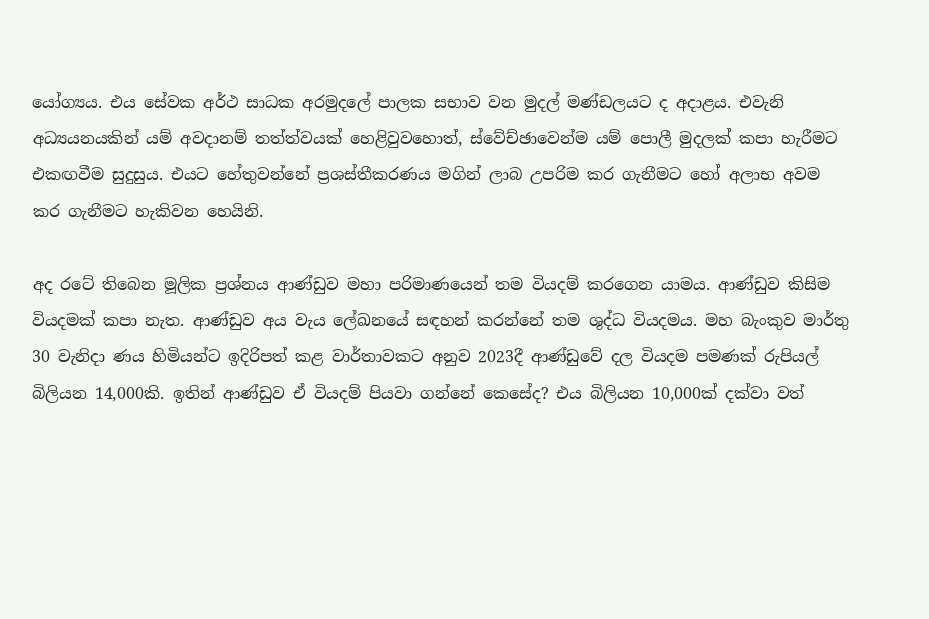යෝග්‍යය. එය සේවක අර්ථ සාධක අරමුදලේ පාලක සභාව වන මුදල් මණ්ඩලයට ද අදාළය. එවැනි අධ්‍යයනයකින් යම් අවදානම් තත්ත්වයක් හෙළිවුවහොත්, ස්වේච්ඡාවෙන්ම යම් පොලී මුදලක් කපා හැරීමට එකඟවීම සුදුසුය. එයට හේතුවන්නේ ප්‍රශස්තීකරණය මගින් ලාබ උපරිම කර ගැනීමට හෝ අලාභ අවම කර ගැනීමට හැකිවන හෙයිනි.

අද රටේ තිබෙන මූලික ප්‍රශ්නය ආණ්ඩුව මහා පරිමාණයෙන් තම වියදම් කරගෙන යාමය. ආණ්ඩුව කිසිම වියදමක් කපා නැත. ආණ්ඩුව අය වැය ලේඛනයේ සඳහන් කරන්නේ තම ශුද්ධ වියදමය. මහ බැංකුව මාර්තු 30 වැනිදා ණය හිමියන්ට ඉදිරිපත් කළ වාර්තාවකට අනුව 2023දී ආණ්ඩුවේ දල වියදම පමණක් රුපියල් බිලියන 14,000කි. ඉතින් ආණ්ඩුව ඒ වියදම් පියවා ගන්නේ කෙසේද? එය බිලියන 10,000ක් දක්වා වත්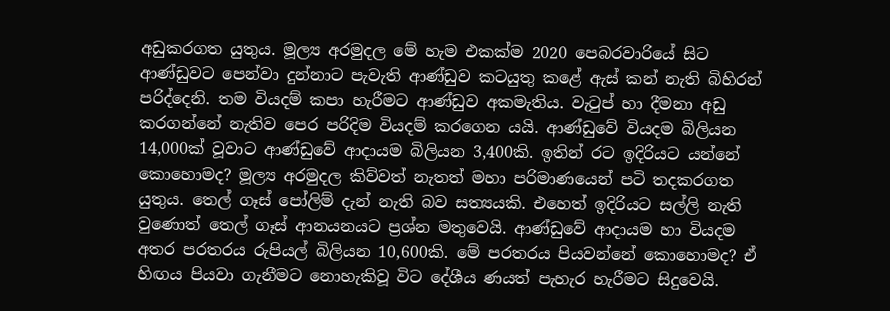අඩුකරගත යුතුය. මූල්‍ය අරමුදල මේ හැම එකක්ම 2020 පෙබරවාරියේ සිට ආණ්ඩුවට පෙන්වා දුන්නාට පැවැති ආණ්ඩුව කටයුතු කළේ ඇස් කන් නැති බිහිරන් පරිද්දෙනි. තම වියදම් කපා හැරීමට ආණ්ඩුව අකමැතිය. වැටුප් හා දීමනා අඩු කරගන්නේ නැතිව පෙර පරිදිම වියදම් කරගෙන යයි. ආණ්ඩුවේ වියදම බිලියන 14,000ක් වූවාට ආණ්ඩුවේ ආදායම බිලියන 3,400කි. ඉතින් රට ඉදිරියට යන්නේ කොහොමද? මූල්‍ය අරමුදල කිව්වත් නැතත් මහා පරිමාණයෙන් පටි තදකරගත යුතුය. තෙල් ගෑස් පෝලිම් දැන් නැති බව සත්‍යයකි. එහෙත් ඉදිරියට සල්ලි නැති වුණොත් තෙල් ගෑස් ආනයනයට ප්‍රශ්න මතුවෙයි. ආණ්ඩුවේ ආදායම හා වියදම අතර පරතරය රුපියල් බිලියන 10,600කි. මේ පරතරය පියවන්නේ කොහොමද? ඒ හිඟය පියවා ගැනීමට නොහැකිවූ විට දේශීය ණයත් පැහැර හැරීමට සිදුවෙයි.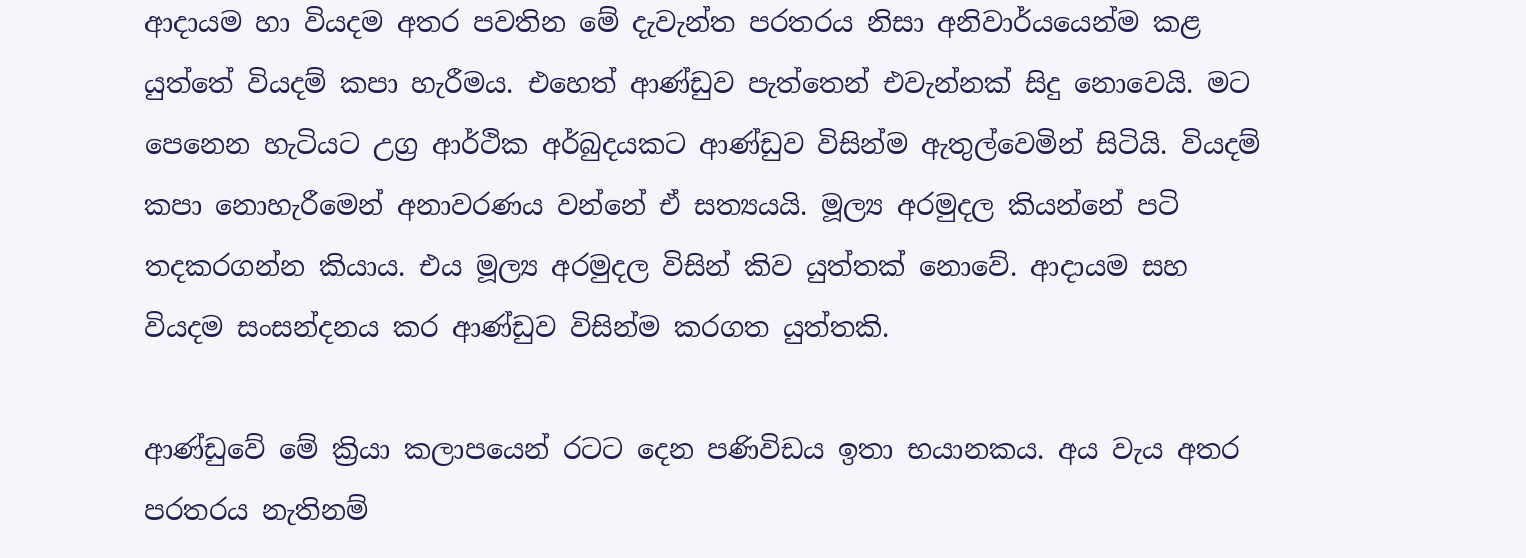ආදායම හා වියදම අතර පවතින මේ දැවැන්ත පරතරය නිසා අනිවාර්යයෙන්ම කළ යුත්තේ වියදම් කපා හැරීමය. එහෙත් ආණ්ඩුව පැත්තෙන් එවැන්නක් සිදු නොවෙයි. මට පෙනෙන හැටියට උග්‍ර ආර්ථික අර්බුදයකට ආණ්ඩුව විසින්ම ඇතුල්වෙමින් සිටියි. වියදම් කපා නොහැරීමෙන් අනාවරණය වන්නේ ඒ සත්‍යයයි. මූල්‍ය අරමුදල කියන්නේ පටි තදකරගන්න කියාය. එය මූල්‍ය අරමුදල විසින් කිව යුත්තක් නොවේ. ආදායම සහ වියදම සංසන්දනය කර ආණ්ඩුව විසින්ම කරගත යුත්තකි.

ආණ්ඩුවේ මේ ක්‍රියා කලාපයෙන් රටට දෙන පණිවිඩය ඉතා භයානකය. අය වැය අතර පරතරය නැතිනම්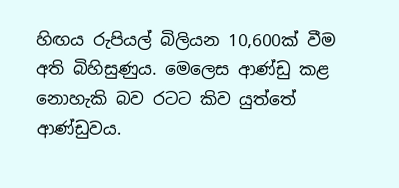හිඟය රුපියල් බිලියන 10,600ක් වීම අති බිහිසුණුය. මෙලෙස ආණ්ඩු කළ නොහැකි බව රටට කිව යුත්තේ ආණ්ඩුවය.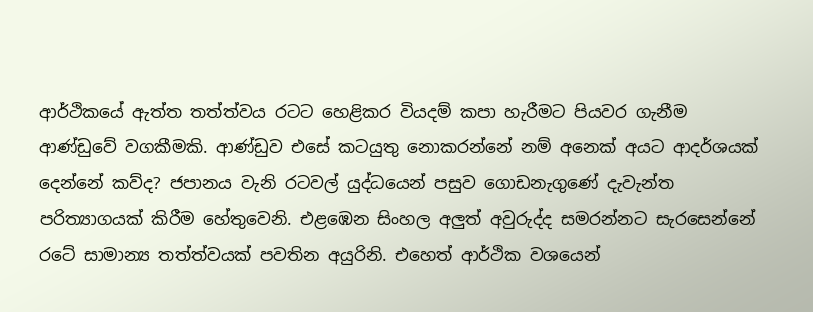ආර්ථිකයේ ඇත්ත තත්ත්වය රටට හෙළිකර වියදම් කපා හැරීමට පියවර ගැනීම ආණ්ඩුවේ වගකීමකි. ආණ්ඩුව එසේ කටයුතු නොකරන්නේ නම් අනෙක් අයට ආදර්ශයක් දෙන්නේ කව්ද? ජපානය වැනි රටවල් යුද්ධයෙන් පසුව ගොඩනැගුණේ දැවැන්ත පරිත්‍යාගයක් කිරීම හේතුවෙනි. එළඹෙන සිංහල අලුත් අවුරුද්ද සමරන්නට සැරසෙන්නේ රටේ සාමාන්‍ය තත්ත්වයක් පවතින අයුරිනි. එහෙත් ආර්ථික වශයෙන්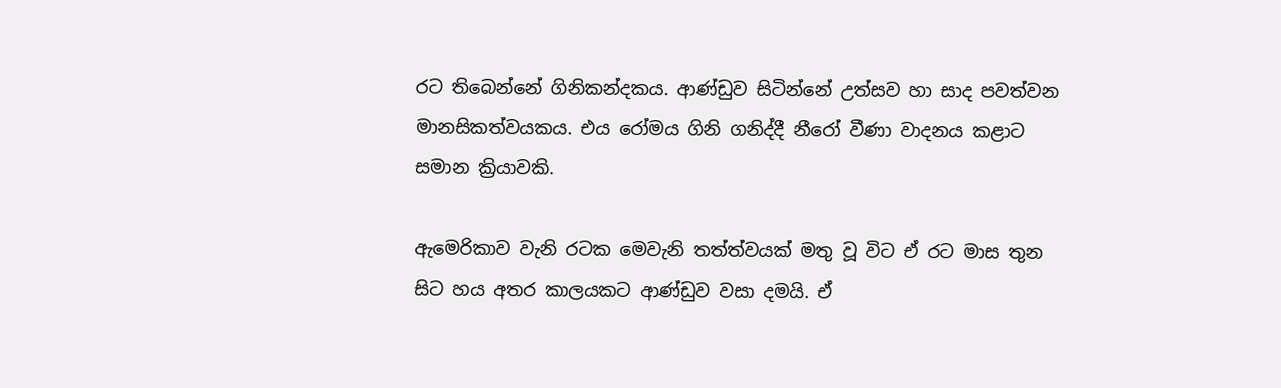රට තිබෙන්නේ ගිනිකන්දකය. ආණ්ඩුව සිටින්නේ උත්සව හා සාද පවත්වන මානසිකත්වයකය. එය රෝමය ගිනි ගනිද්දී නීරෝ වීණා වාදනය කළාට සමාන ක්‍රියාවකි.

ඇමෙරිකාව වැනි රටක මෙවැනි තත්ත්වයක් මතු වූ විට ඒ රට මාස තුන සිට හය අතර කාලයකට ආණ්ඩුව වසා දමයි. ඒ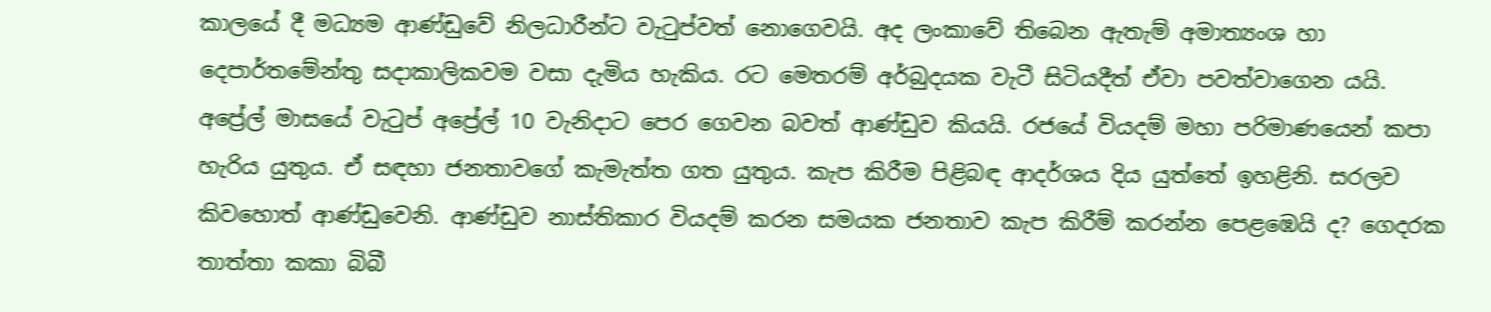කාලයේ දී මධ්‍යම ආණ්ඩුවේ නිලධාරීන්ට වැටුප්වත් නොගෙවයි. අද ලංකාවේ තිබෙන ඇතැම් අමාත්‍යංශ හා දෙපාර්තමේන්තු සදාකාලිකවම වසා දැමිය හැකිය. රට මෙතරම් අර්බුදයක වැටී සිටියදීත් ඒවා පවත්වාගෙන යයි. අප්‍රේල් මාසයේ වැටුප් අප්‍රේල් 10 වැනිදාට පෙර ගෙවන බවත් ආණ්ඩුව කියයි. රජයේ වියදම් මහා පරිමාණයෙන් කපා හැරිය යුතුය. ඒ සඳහා ජනතාවගේ කැමැත්ත ගත යුතුය. කැප කිරීම පිළිබඳ ආදර්ශය දිය යුත්තේ ඉහළිනි. සරලව කිවහොත් ආණ්ඩුවෙනි. ආණ්ඩුව නාස්තිකාර වියදම් කරන සමයක ජනතාව කැප කිරීම් කරන්න පෙළඹෙයි ද? ගෙදරක තාත්තා කකා බිබී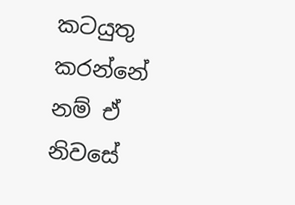කටයුතු කරන්නේ නම් ඒ නිවසේ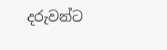දරුවන්ට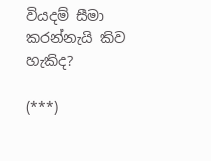වියදම් සීමා කරන්නැයි කිව හැකිද?

(***)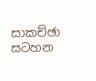සාකච්ඡා සටහන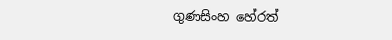ගුණසිංහ හේරත්